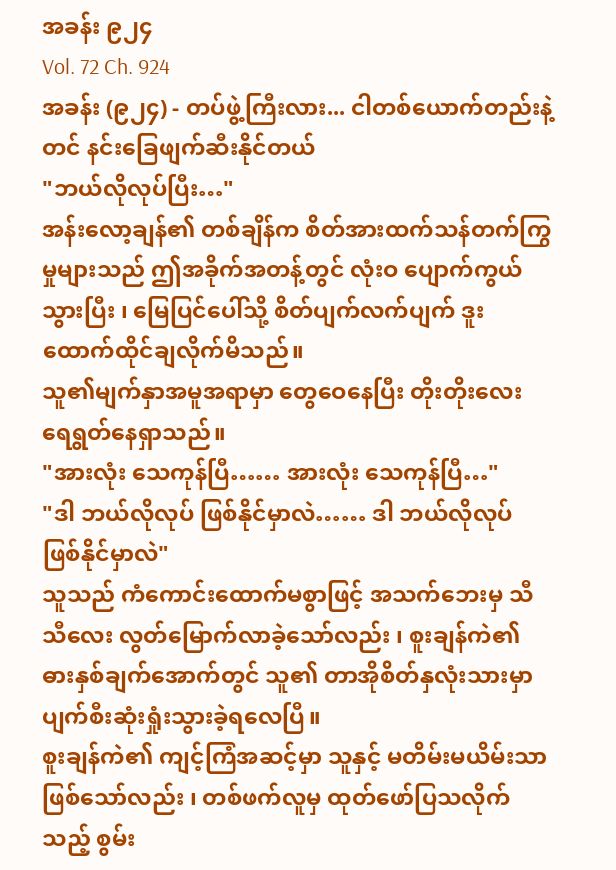အခန်း ၉၂၄
Vol. 72 Ch. 924
အခန်း (၉၂၄) - တပ်ဖွဲ့ကြီးလား... ငါတစ်ယောက်တည်းနဲ့တင် နင်းခြေဖျက်ဆီးနိုင်တယ်
"ဘယ်လိုလုပ်ပြီး…"
အန်းလော့ချန်၏ တစ်ချိန်က စိတ်အားထက်သန်တက်ကြွမှုများသည် ဤအခိုက်အတန့်တွင် လုံးဝ ပျောက်ကွယ်သွားပြီး ၊ မြေပြင်ပေါ်သို့ စိတ်ပျက်လက်ပျက် ဒူးထောက်ထိုင်ချလိုက်မိသည်။
သူ၏မျက်နှာအမူအရာမှာ တွေဝေနေပြီး တိုးတိုးလေး ရေရွတ်နေရှာသည်။
"အားလုံး သေကုန်ပြီ…… အားလုံး သေကုန်ပြီ…"
"ဒါ ဘယ်လိုလုပ် ဖြစ်နိုင်မှာလဲ…… ဒါ ဘယ်လိုလုပ် ဖြစ်နိုင်မှာလဲ"
သူသည် ကံကောင်းထောက်မစွာဖြင့် အသက်ဘေးမှ သီသီလေး လွတ်မြောက်လာခဲ့သော်လည်း ၊ စူးချန်ကဲ၏ ဓားနှစ်ချက်အောက်တွင် သူ၏ တာအိုစိတ်နှလုံးသားမှာ ပျက်စီးဆုံးရှုံးသွားခဲ့ရလေပြီ။
စူးချန်ကဲ၏ ကျင့်ကြံအဆင့်မှာ သူနှင့် မတိမ်းမယိမ်းသာ ဖြစ်သော်လည်း ၊ တစ်ဖက်လူမှ ထုတ်ဖော်ပြသလိုက်သည့် စွမ်း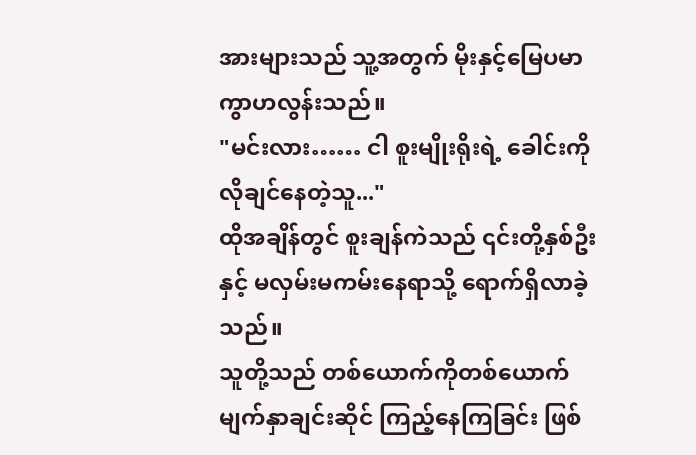အားများသည် သူ့အတွက် မိုးနှင့်မြေပမာ ကွာဟလွန်းသည်။
"မင်းလား…… ငါ စူးမျိုးရိုးရဲ့ ခေါင်းကို လိုချင်နေတဲ့သူ..."
ထိုအချိန်တွင် စူးချန်ကဲသည် ၎င်းတို့နှစ်ဦးနှင့် မလှမ်းမကမ်းနေရာသို့ ရောက်ရှိလာခဲ့သည်။
သူတို့သည် တစ်ယောက်ကိုတစ်ယောက် မျက်နှာချင်းဆိုင် ကြည့်နေကြခြင်း ဖြစ်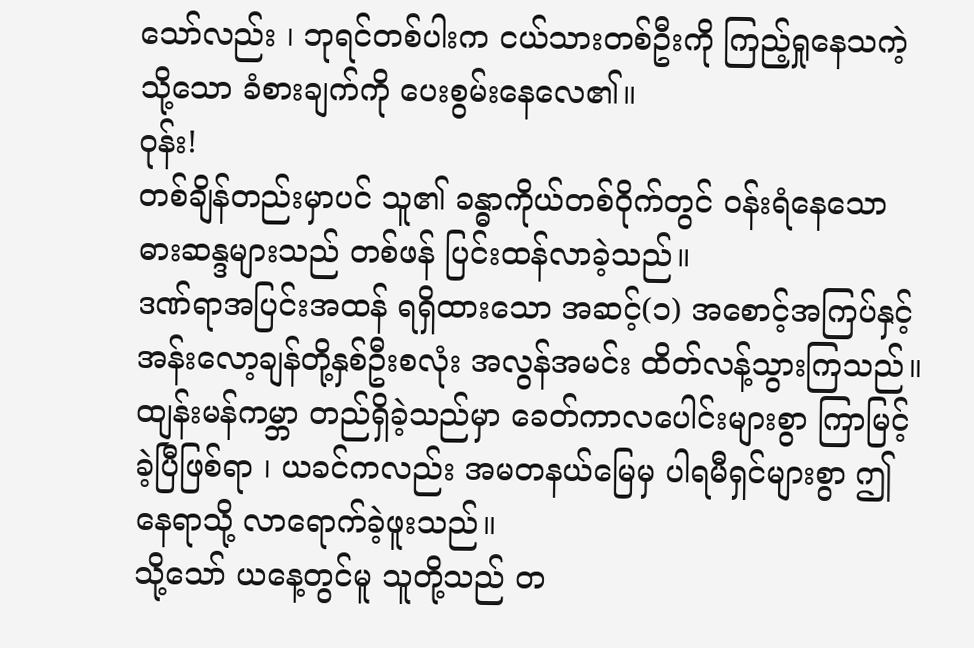သော်လည်း ၊ ဘုရင်တစ်ပါးက ငယ်သားတစ်ဦးကို ကြည့်ရှုနေသကဲ့သို့သော ခံစားချက်ကို ပေးစွမ်းနေလေ၏။
ဝုန်း!
တစ်ချိန်တည်းမှာပင် သူ၏ ခန္ဓာကိုယ်တစ်ဝိုက်တွင် ဝန်းရံနေသော ဓားဆန္ဒများသည် တစ်ဖန် ပြင်းထန်လာခဲ့သည်။
ဒဏ်ရာအပြင်းအထန် ရရှိထားသော အဆင့်(၁) အစောင့်အကြပ်နှင့် အန်းလော့ချန်တို့နှစ်ဦးစလုံး အလွန်အမင်း ထိတ်လန့်သွားကြသည်။
ထျန်းမန်ကမ္ဘာ တည်ရှိခဲ့သည်မှာ ခေတ်ကာလပေါင်းများစွာ ကြာမြင့်ခဲ့ပြီဖြစ်ရာ ၊ ယခင်ကလည်း အမတနယ်မြေမှ ပါရမီရှင်များစွာ ဤနေရာသို့ လာရောက်ခဲ့ဖူးသည်။
သို့သော် ယနေ့တွင်မူ သူတို့သည် တ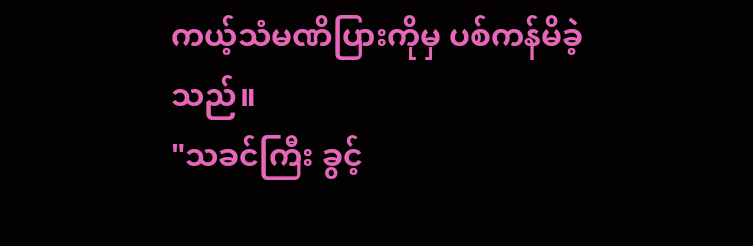ကယ့်သံမဏိပြားကိုမှ ပစ်ကန်မိခဲ့သည်။
"သခင်ကြီး ခွင့်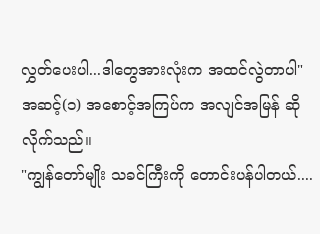လွှတ်ပေးပါ...ဒါတွေအားလုံးက အထင်လွဲတာပါ"
အဆင့်(၁) အစောင့်အကြပ်က အလျင်အမြန် ဆိုလိုက်သည်။
"ကျွန်တော်မျိုး သခင်ကြီးကို တောင်းပန်ပါတယ်....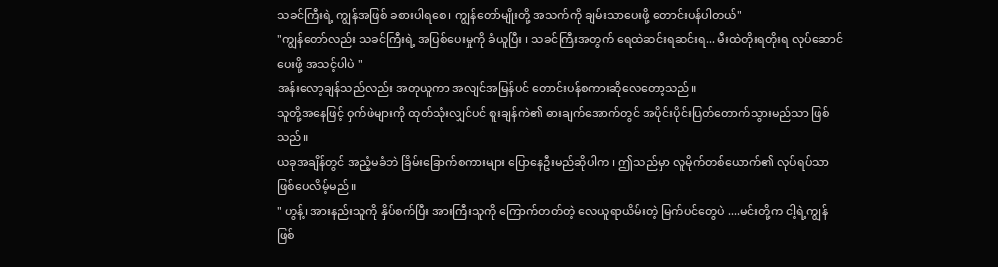သခင်ကြီးရဲ့ ကျွန်အဖြစ် ခစားပါရစေ၊ ကျွန်တော်မျိုးတို့ အသက်ကို ချမ်းသာပေးဖို့ တောင်းပန်ပါတယ်"
"ကျွန်တော်လည်း သခင်ကြီးရဲ့ အပြစ်ပေးမှုကို ခံယူပြီး ၊ သခင်ကြီးအတွက် ရေထဲဆင်းရဆင်းရ... မီးထဲတိုးရတိုးရ လုပ်ဆောင်ပေးဖို့ အသင့်ပါပဲ "
အန်းလော့ချန်သည်လည်း အတုယူကာ အလျင်အမြန်ပင် တောင်းပန်စကားဆိုလေတော့သည်။
သူတို့အနေဖြင့် ဝှက်ဖဲများကို ထုတ်သုံးလျှင်ပင် စူးချန်ကဲ၏ ဓားချက်အောက်တွင် အပိုင်းပိုင်းပြတ်တောက်သွားမည်သာ ဖြစ်သည်။
ယခုအချိန်တွင် အညံ့မခံဘဲ ခြိမ်းခြောက်စကားများ ပြောနေဦးမည်ဆိုပါက ၊ ဤသည်မှာ လူမိုက်တစ်ယောက်၏ လုပ်ရပ်သာ ဖြစ်ပေလိမ့်မည်။
" ဟွန့်၊ အားနည်းသူကို နှိပ်စက်ပြီး အားကြီးသူကို ကြောက်တတ်တဲ့ လေယူရာယိမ်းတဲ့ မြက်ပင်တွေပဲ ....မင်းတို့က ငါ့ရဲ့ကျွန်ဖြစ်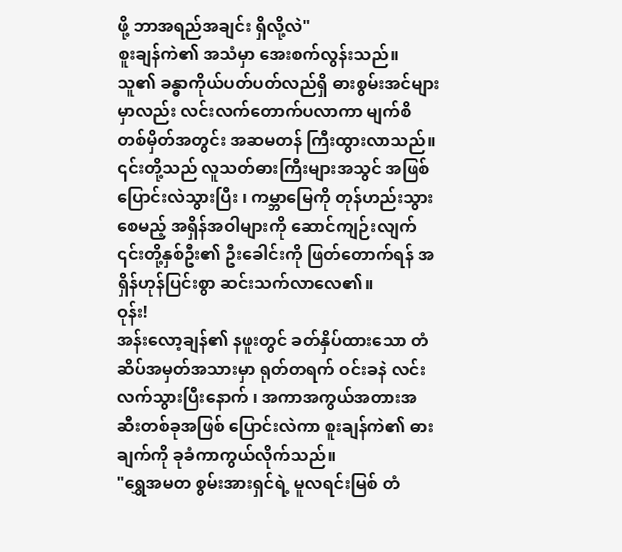ဖို့ ဘာအရည်အချင်း ရှိလို့လဲ"
စူးချန်ကဲ၏ အသံမှာ အေးစက်လွန်းသည်။ သူ၏ ခန္ဓာကိုယ်ပတ်ပတ်လည်ရှိ ဓားစွမ်းအင်များမှာလည်း လင်းလက်တောက်ပလာကာ မျက်စိတစ်မှိတ်အတွင်း အဆမတန် ကြီးထွားလာသည်။
၎င်းတို့သည် လူသတ်ဓားကြီးများအသွင် အဖြစ် ပြောင်းလဲသွားပြီး ၊ ကမ္ဘာမြေကို တုန်ဟည်းသွားစေမည့် အရှိန်အဝါများကို ဆောင်ကျဉ်းလျက် ၎င်းတို့နှစ်ဦး၏ ဦးခေါင်းကို ဖြတ်တောက်ရန် အရှိန်ဟုန်ပြင်းစွာ ဆင်းသက်လာလေ၏။
ဝုန်း!
အန်းလော့ချန်၏ နဖူးတွင် ခတ်နှိပ်ထားသော တံဆိပ်အမှတ်အသားမှာ ရုတ်တရက် ဝင်းခနဲ လင်းလက်သွားပြီးနောက် ၊ အကာအကွယ်အတားအဆီးတစ်ခုအဖြစ် ပြောင်းလဲကာ စူးချန်ကဲ၏ ဓားချက်ကို ခုခံကာကွယ်လိုက်သည်။
"ရွှေအမတ စွမ်းအားရှင်ရဲ့ မူလရင်းမြစ် တံ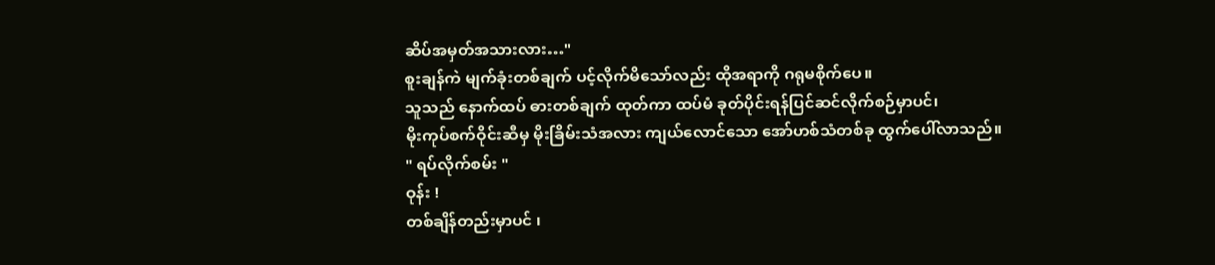ဆိပ်အမှတ်အသားလား…"
စူးချန်ကဲ မျက်ခုံးတစ်ချက် ပင့်လိုက်မိသော်လည်း ထိုအရာကို ဂရုမစိုက်ပေ။
သူသည် နောက်ထပ် ဓားတစ်ချက် ထုတ်ကာ ထပ်မံ ခုတ်ပိုင်းရန်ပြင်ဆင်လိုက်စဉ်မှာပင်၊
မိုးကုပ်စက်ဝိုင်းဆီမှ မိုးခြိမ်းသံအလား ကျယ်လောင်သော အော်ဟစ်သံတစ်ခု ထွက်ပေါ်လာသည်။
" ရပ်လိုက်စမ်း "
ဝုန်း !
တစ်ချိန်တည်းမှာပင် ၊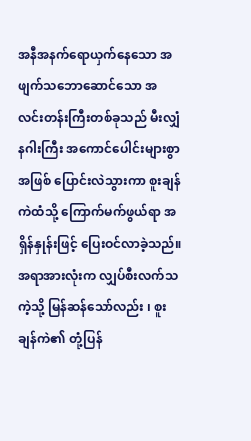အနီအနက်ရောယှက်နေသော အဖျက်သဘောဆောင်သော အလင်းတန်းကြီးတစ်ခုသည် မီးလျှံနဂါးကြီး အကောင်ပေါင်းများစွာအဖြစ် ပြောင်းလဲသွားကာ စူးချန်ကဲထံသို့ ကြောက်မက်ဖွယ်ရာ အရှိန်နှုန်းဖြင့် ပြေးဝင်လာခဲ့သည်။
အရာအားလုံးက လျှပ်စီးလက်သကဲ့သို့ မြန်ဆန်သော်လည်း ၊ စူးချန်ကဲ၏ တုံ့ပြန်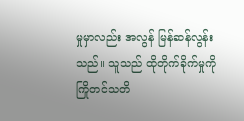မှုမှာလည်း အလွန် မြန်ဆန်လွန်းသည်။ သူသည် ထိုတိုက်ခိုက်မှုကို ကြိုတင်သတိ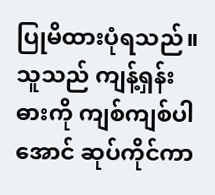ပြုမိထားပုံရသည်။
သူသည် ကျန့်ရှန်းဓားကို ကျစ်ကျစ်ပါအောင် ဆုပ်ကိုင်ကာ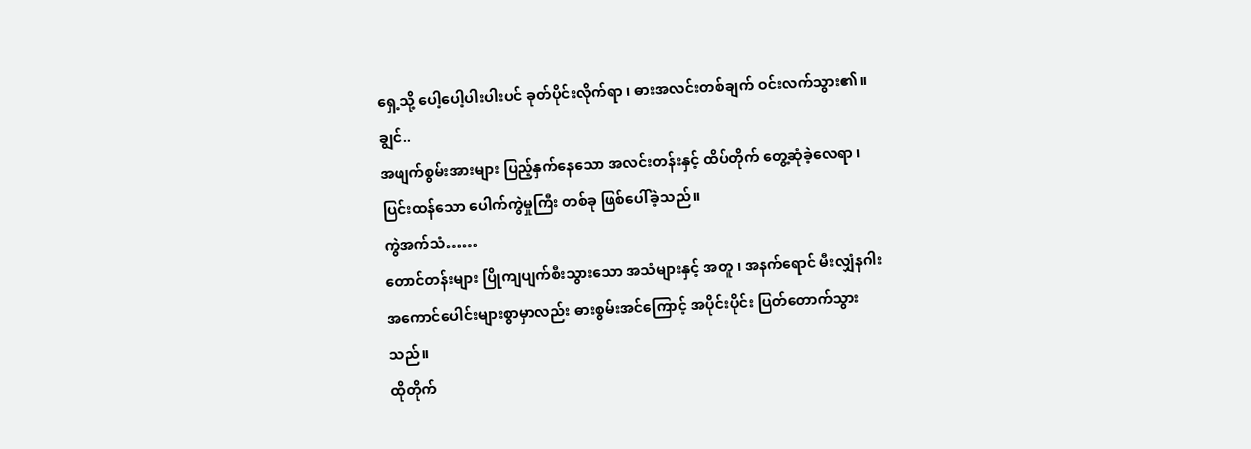ရှေ့သို့ ပေါ့ပေါ့ပါးပါးပင် ခုတ်ပိုင်းလိုက်ရာ ၊ ဓားအလင်းတစ်ချက် ဝင်းလက်သွား၏။
ချွင်..
အဖျက်စွမ်းအားများ ပြည့်နှက်နေသော အလင်းတန်းနှင့် ထိပ်တိုက် တွေ့ဆုံခဲ့လေရာ ၊ ပြင်းထန်သော ပေါက်ကွဲမှုကြီး တစ်ခု ဖြစ်ပေါ်ခဲ့သည်။
ကွဲအက်သံ……
တောင်တန်းများ ပြိုကျပျက်စီးသွားသော အသံများနှင့် အတူ ၊ အနက်ရောင် မီးလျှံနဂါး အကောင်ပေါင်းများစွာမှာလည်း ဓားစွမ်းအင်ကြောင့် အပိုင်းပိုင်း ပြတ်တောက်သွားသည်။
ထိုတိုက်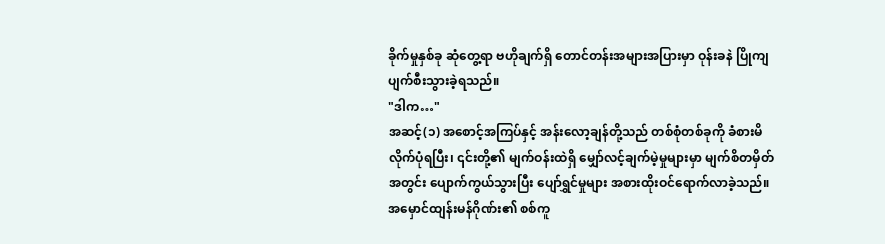ခိုက်မှုနှစ်ခု ဆုံတွေ့ရာ ဗဟိုချက်ရှိ တောင်တန်းအများအပြားမှာ ဝုန်းခနဲ ပြိုကျပျက်စီးသွားခဲ့ရသည်။
"ဒါက…"
အဆင့်(၁) အစောင့်အကြပ်နှင့် အန်းလော့ချန်တို့သည် တစ်စုံတစ်ခုကို ခံစားမိလိုက်ပုံရပြီး၊ ၎င်းတို့၏ မျက်ဝန်းထဲရှိ မျှော်လင့်ချက်မဲ့မှုများမှာ မျက်စိတမှိတ်အတွင်း ပျောက်ကွယ်သွားပြီး ပျော်ရွှင်မှုများ အစားထိုးဝင်ရောက်လာခဲ့သည်။
အမှောင်ထျန်းမန်ဂိုဏ်း၏ စစ်ကူ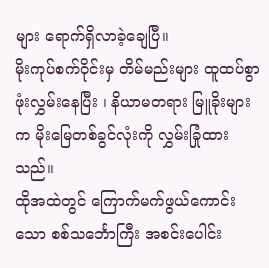များ ရောက်ရှိလာခဲ့ချေပြီ။
မိုးကုပ်စက်ဝိုင်းမှ တိမ်မည်းများ ထူထပ်စွာ ဖုံးလွှမ်းနေပြီး ၊ နိယာမတရား မြူခိုးများက မိုးမြေတစ်ခွင်လုံးကို လွှမ်းခြုံထားသည်။
ထိုအထဲတွင် ကြောက်မက်ဖွယ်ကောင်းသော စစ်သင်္ဘောကြီး အစင်းပေါင်း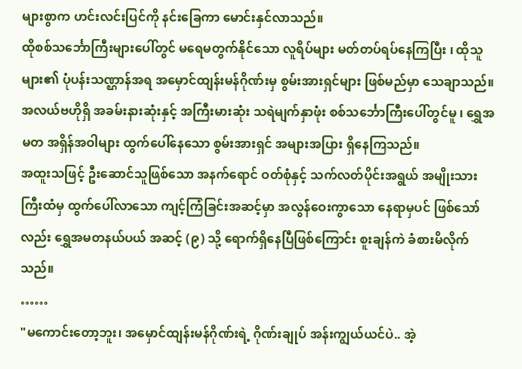များစွာက ဟင်းလင်းပြင်ကို နင်းခြေကာ မောင်းနှင်လာသည်။
ထိုစစ်သင်္ဘောကြီးများပေါ်တွင် မရေမတွက်နိုင်သော လူရိပ်များ မတ်တပ်ရပ်နေကြပြီး ၊ ထိုသူများ၏ ပုံပန်းသဏ္ဌာန်အရ အမှောင်ထျန်းမန်ဂိုဏ်းမှ စွမ်းအားရှင်များ ဖြစ်မည်မှာ သေချာသည်။
အလယ်ဗဟိုရှိ အခမ်းနားဆုံးနှင့် အကြီးမားဆုံး သရဲမျက်နှာဖုံး စစ်သင်္ဘောကြီးပေါ်တွင်မူ ၊ ရွှေအမတ အရှိန်အဝါများ ထွက်ပေါ်နေသော စွမ်းအားရှင် အများအပြား ရှိနေကြသည်။
အထူးသဖြင့် ဦးဆောင်သူဖြစ်သော အနက်ရောင် ဝတ်စုံနှင့် သက်လတ်ပိုင်းအရွယ် အမျိုးသားကြီးထံမှ ထွက်ပေါ်လာသော ကျင့်ကြံခြင်းအဆင့်မှာ အလွန်ဝေးကွာသော နေရာမှပင် ဖြစ်သော်လည်း ရွှေအမတနယ်ပယ် အဆင့် (၉) သို့ ရောက်ရှိနေပြီဖြစ်ကြောင်း စူးချန်ကဲ ခံစားမိလိုက်သည်။
……
"မကောင်းတော့ဘူး၊ အမှောင်ထျန်းမန်ဂိုဏ်းရဲ့ ဂိုဏ်းချုပ် အန်းကျွယ်ယင်ပဲ.. အဲ့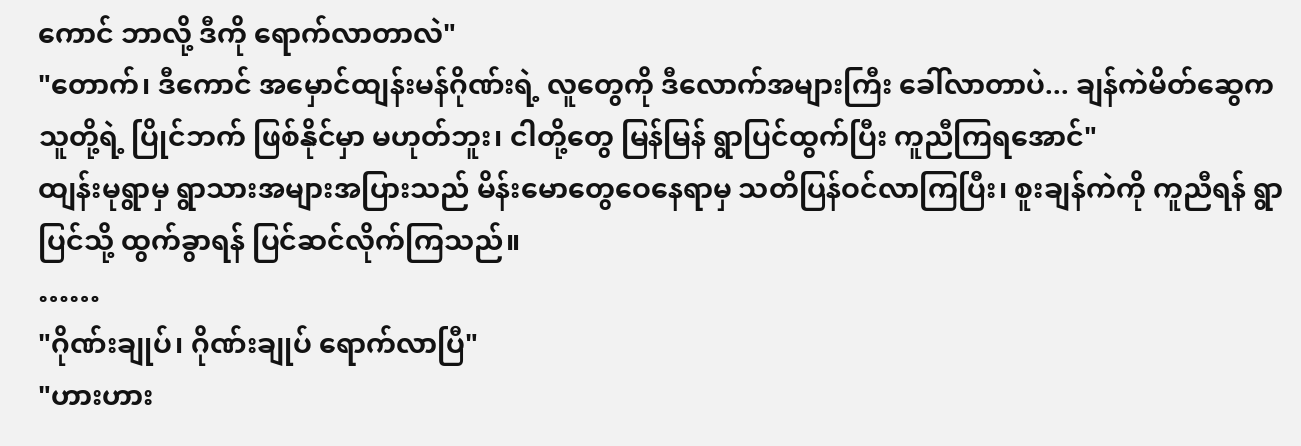ကောင် ဘာလို့ ဒီကို ရောက်လာတာလဲ"
"တောက်၊ ဒီကောင် အမှောင်ထျန်းမန်ဂိုဏ်းရဲ့ လူတွေကို ဒီလောက်အများကြီး ခေါ်လာတာပဲ... ချန်ကဲမိတ်ဆွေက သူတို့ရဲ့ ပြိုင်ဘက် ဖြစ်နိုင်မှာ မဟုတ်ဘူး၊ ငါတို့တွေ မြန်မြန် ရွာပြင်ထွက်ပြီး ကူညီကြရအောင်"
ထျန်းမုရွာမှ ရွာသားအများအပြားသည် မိန်းမောတွေဝေနေရာမှ သတိပြန်ဝင်လာကြပြီး၊ စူးချန်ကဲကို ကူညီရန် ရွာပြင်သို့ ထွက်ခွာရန် ပြင်ဆင်လိုက်ကြသည်။
……
"ဂိုဏ်းချုပ်၊ ဂိုဏ်းချုပ် ရောက်လာပြီ"
"ဟားဟား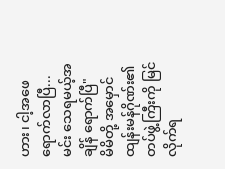ဟား၊ ငါ့အဖေ ရောက်လာပြီ...မင်း သေရမယ့်အချိန် ရောက်ပြီ"
မိမိတို့ အမှောင်ထျန်းမန်ဂိုဏ်း၏ တပ်ဖွဲ့ကြီးကို မြင်လိုက်ရ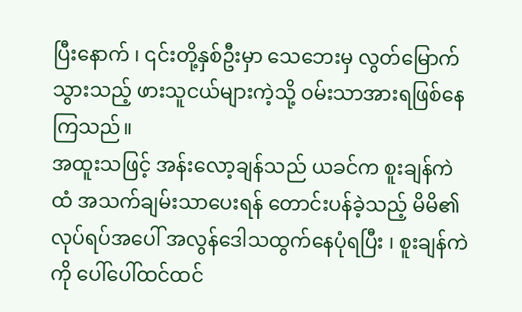ပြီးနောက် ၊ ၎င်းတို့နှစ်ဦးမှာ သေဘေးမှ လွတ်မြောက်သွားသည့် ဖားသူငယ်များကဲ့သို့ ဝမ်းသာအားရဖြစ်နေကြသည်။
အထူးသဖြင့် အန်းလော့ချန်သည် ယခင်က စူးချန်ကဲထံ အသက်ချမ်းသာပေးရန် တောင်းပန်ခဲ့သည့် မိမိ၏ လုပ်ရပ်အပေါ် အလွန်ဒေါသထွက်နေပုံရပြီး ၊ စူးချန်ကဲကို ပေါ်ပေါ်ထင်ထင်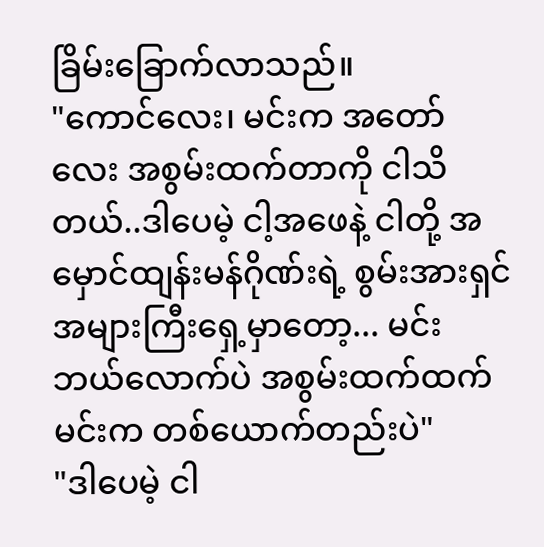ခြိမ်းခြောက်လာသည်။
"ကောင်လေး၊ မင်းက အတော်လေး အစွမ်းထက်တာကို ငါသိတယ်..ဒါပေမဲ့ ငါ့အဖေနဲ့ ငါတို့ အမှောင်ထျန်းမန်ဂိုဏ်းရဲ့ စွမ်းအားရှင် အများကြီးရှေ့မှာတော့... မင်းဘယ်လောက်ပဲ အစွမ်းထက်ထက် မင်းက တစ်ယောက်တည်းပဲ"
"ဒါပေမဲ့ ငါ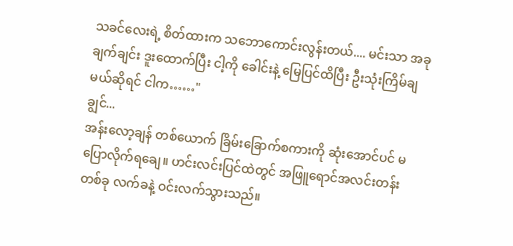သခင်လေးရဲ့ စိတ်ထားက သဘောကောင်းလွန်းတယ်.... မင်းသာ အခု ချက်ချင်း ဒူးထောက်ပြီး ငါ့ကို ခေါင်းနဲ့ မြေပြင်ထိပြီး ဦးသုံးကြိမ်ချမယ်ဆိုရင် ငါက……"
ချွင်...
အန်းလော့ချန် တစ်ယောက် ခြိမ်းခြောက်စကားကို ဆုံးအောင်ပင် မပြောလိုက်ရချေ။ ဟင်းလင်းပြင်ထဲတွင် အဖြူရောင်အလင်းတန်းတစ်ခု လက်ခနဲ့ ဝင်းလက်သွားသည်။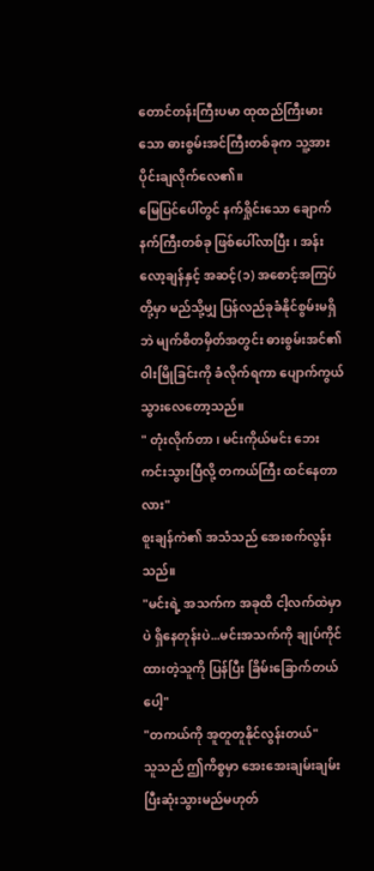တောင်တန်းကြီးပမာ ထုထည်ကြီးမားသော ဓားစွမ်းအင်ကြီးတစ်ခုက သူ့အား ပိုင်းချလိုက်လေ၏။
မြေပြင်ပေါ်တွင် နက်ရှိုင်းသော ချောက်နက်ကြီးတစ်ခု ဖြစ်ပေါ်လာပြီး ၊ အန်းလော့ချန်နှင့် အဆင့်(၁) အစောင့်အကြပ်တို့မှာ မည်သို့မျှ ပြန်လည်ခုခံနိုင်စွမ်းမရှိဘဲ မျက်စိတမှိတ်အတွင်း ဓားစွမ်းအင်၏ ဝါးမြိုခြင်းကို ခံလိုက်ရကာ ပျောက်ကွယ်သွားလေတော့သည်။
" တုံးလိုက်တာ ၊ မင်းကိုယ်မင်း ဘေးကင်းသွားပြီလို့ တကယ်ကြီး ထင်နေတာလား"
စူးချန်ကဲ၏ အသံသည် အေးစက်လွန်းသည်။
"မင်းရဲ့ အသက်က အခုထိ ငါ့လက်ထဲမှာပဲ ရှိနေတုန်းပဲ...မင်းအသက်ကို ချုပ်ကိုင်ထားတဲ့သူကို ပြန်ပြီး ခြိမ်းခြောက်တယ်ပေါ့"
"တကယ်ကို အူတူတူနိုင်လွန်းတယ်"
သူသည် ဤကိစ္စမှာ အေးအေးချမ်းချမ်း ပြီးဆုံးသွားမည်မဟုတ်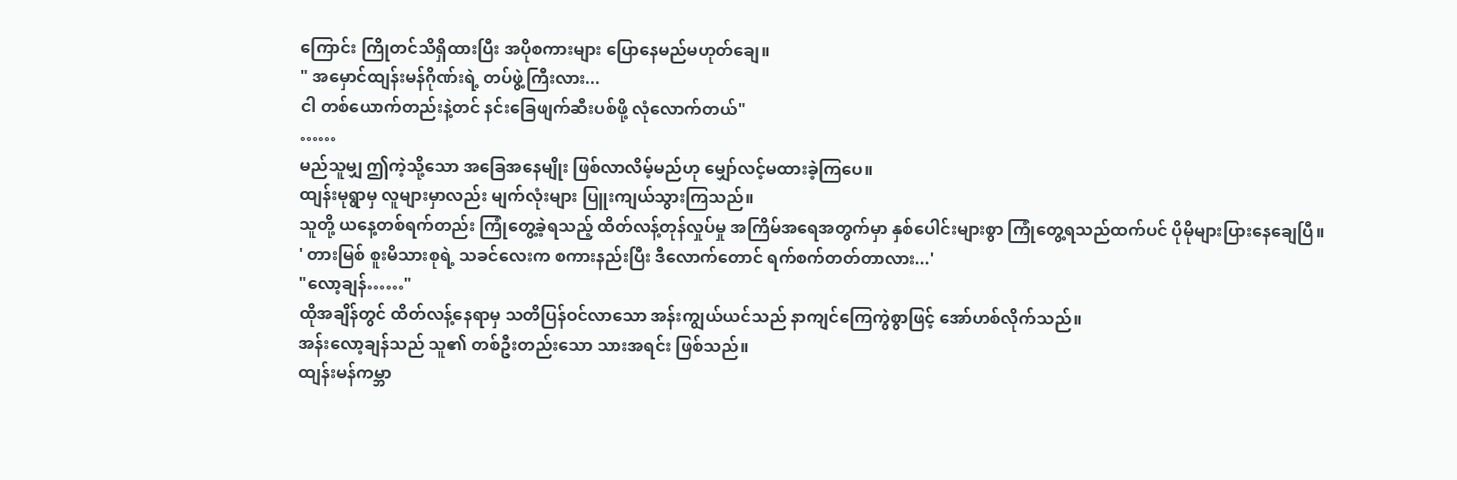ကြောင်း ကြိုတင်သိရှိထားပြီး အပိုစကားများ ပြောနေမည်မဟုတ်ချေ။
" အမှောင်ထျန်းမန်ဂိုဏ်းရဲ့ တပ်ဖွဲ့ကြီးလား...
ငါ တစ်ယောက်တည်းနဲ့တင် နင်းခြေဖျက်ဆီးပစ်ဖို့ လုံလောက်တယ်"
……
မည်သူမျှ ဤကဲ့သို့သော အခြေအနေမျိုး ဖြစ်လာလိမ့်မည်ဟု မျှော်လင့်မထားခဲ့ကြပေ။
ထျန်းမုရွာမှ လူများမှာလည်း မျက်လုံးများ ပြူးကျယ်သွားကြသည်။
သူတို့ ယနေ့တစ်ရက်တည်း ကြုံတွေ့ခဲ့ရသည့် ထိတ်လန့်တုန်လှုပ်မှု အကြိမ်အရေအတွက်မှာ နှစ်ပေါင်းများစွာ ကြုံတွေ့ရသည်ထက်ပင် ပိုမိုများပြားနေချေပြီ။
' တားမြစ် စူးမိသားစုရဲ့ သခင်လေးက စကားနည်းပြီး ဒီလောက်တောင် ရက်စက်တတ်တာလား...'
"လော့ချန်……"
ထိုအချိန်တွင် ထိတ်လန့်နေရာမှ သတိပြန်ဝင်လာသော အန်းကျွယ်ယင်သည် နာကျင်ကြေကွဲစွာဖြင့် အော်ဟစ်လိုက်သည်။
အန်းလော့ချန်သည် သူ၏ တစ်ဦးတည်းသော သားအရင်း ဖြစ်သည်။
ထျန်းမန်ကမ္ဘာ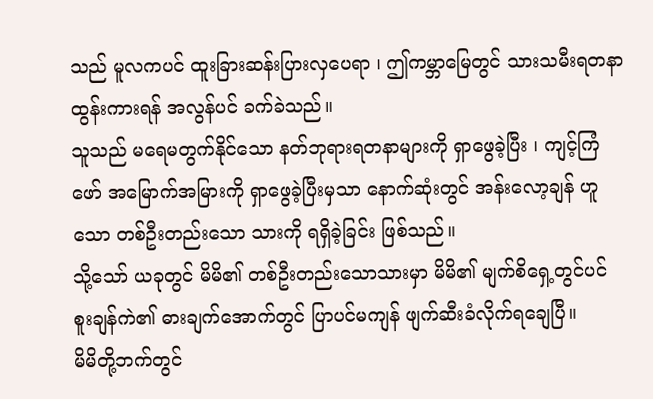သည် မူလကပင် ထူးခြားဆန်းပြားလှပေရာ ၊ ဤကမ္ဘာမြေတွင် သားသမီးရတနာ ထွန်းကားရန် အလွန်ပင် ခက်ခဲသည်။
သူသည် မရေမတွက်နိုင်သော နတ်ဘုရားရတနာများကို ရှာဖွေခဲ့ပြီး ၊ ကျင့်ကြံဖော် အမြောက်အမြားကို ရှာဖွေခဲ့ပြီးမှသာ နောက်ဆုံးတွင် အန်းလော့ချန် ဟူသော တစ်ဦးတည်းသော သားကို ရရှိခဲ့ခြင်း ဖြစ်သည်။
သို့သော် ယခုတွင် မိမိ၏ တစ်ဦးတည်းသောသားမှာ မိမိ၏ မျက်စိရှေ့တွင်ပင် စူးချန်ကဲ၏ ဓားချက်အောက်တွင် ပြာပင်မကျန် ဖျက်ဆီးခံလိုက်ရချေပြီ။
မိမိတို့ဘက်တွင်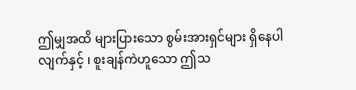ဤမျှအထိ များပြားသော စွမ်းအားရှင်များ ရှိနေပါလျက်နှင့် ၊ စူးချန်ကဲဟူသော ဤသ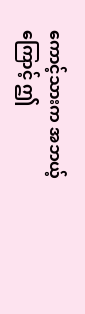ကောင့်သားက အဘယ့်ကြောင့် ဤ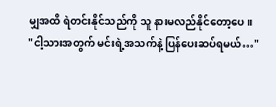မျှအထိ ရဲတင်းနိုင်သည်ကို သူ နားမလည်နိုင်တော့ပေ။
"ငါ့သားအတွက် မင်းရဲ့အသက်နဲ့ ပြန်ပေးဆပ်ရမယ်…"